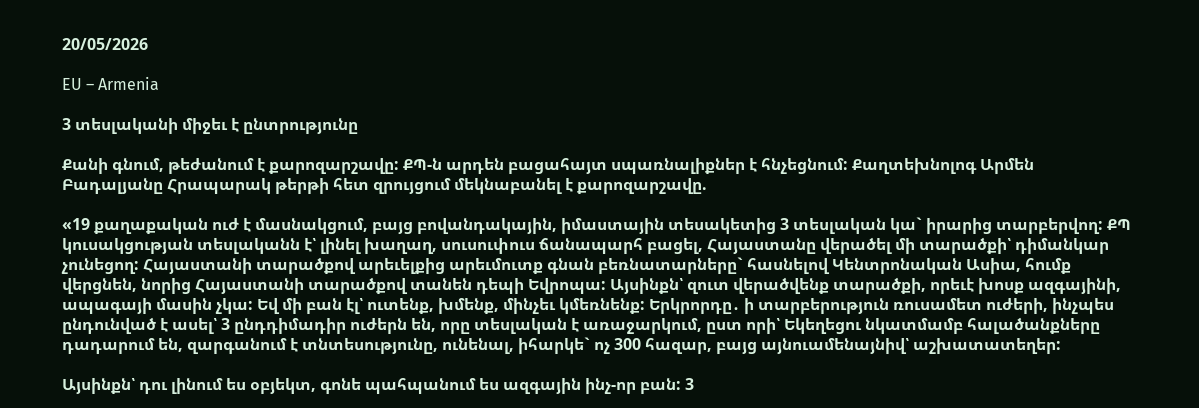20/05/2026

EU – Armenia

3 տեսլականի միջեւ է ընտրությունը

Քանի գնում, թեժանում է քարոզարշավը: ՔՊ-ն արդեն բացահայտ սպառնալիքներ է հնչեցնում: Քաղտեխնոլոգ Արմեն Բադալյանը Հրապարակ թերթի հետ զրույցում մեկնաբանել է քարոզարշավը.

«19 քաղաքական ուժ է մասնակցում, բայց բովանդակային, իմաստային տեսակետից 3 տեսլական կա` իրարից տարբերվող: ՔՊ կուսակցության տեսլականն է՝ լինել խաղաղ, սուսուփուս ճանապարհ բացել, Հայաստանը վերածել մի տարածքի՝ դիմանկար չունեցող: Հայաստանի տարածքով արեւելքից արեւմուտք գնան բեռնատարները` հասնելով Կենտրոնական Ասիա, հումք վերցնեն, նորից Հայաստանի տարածքով տանեն դեպի Եվրոպա: Այսինքն՝ զուտ վերածվենք տարածքի, որեւէ խոսք ազգայինի, ապագայի մասին չկա: Եվ մի բան էլ՝ ուտենք, խմենք, մինչեւ կմեռնենք: Երկրորդը․ ի տարբերություն ռուսամետ ուժերի, ինչպես ընդունված է ասել՝ 3 ընդդիմադիր ուժերն են, որը տեսլական է առաջարկում, ըստ որի՝ Եկեղեցու նկատմամբ հալածանքները դադարում են, զարգանում է տնտեսությունը, ունենալ, իհարկե` ոչ 300 հազար, բայց այնուամենայնիվ՝ աշխատատեղեր:

Այսինքն՝ դու լինում ես օբյեկտ, գոնե պահպանում ես ազգային ինչ-որ բան: 3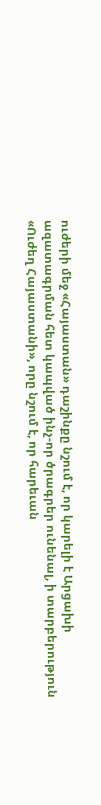ուժերի մեջ «Հայաստան» դաշինքը նշում է, որ կարելի է Արցախի ազատագրման հետ կապված ինչ-որ ծրագրեր ունենալ, ի տարբերություն «Ուժեղ Հայաստանի», որը նշում է, որ հարեւան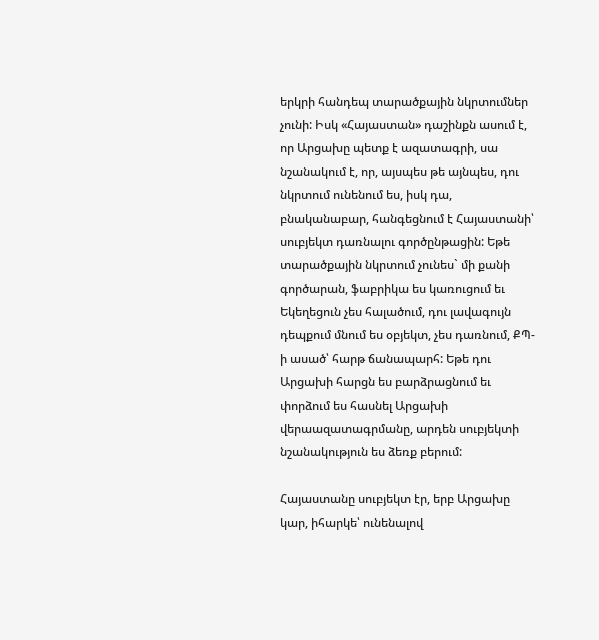երկրի հանդեպ տարածքային նկրտումներ չունի: Իսկ «Հայաստան» դաշինքն ասում է, որ Արցախը պետք է ազատագրի, սա նշանակում է, որ, այսպես թե այնպես, դու նկրտում ունենում ես, իսկ դա, բնականաբար, հանգեցնում է Հայաստանի՝ սուբյեկտ դառնալու գործընթացին: Եթե տարածքային նկրտում չունես` մի քանի գործարան, ֆաբրիկա ես կառուցում եւ Եկեղեցուն չես հալածում, դու լավագույն դեպքում մնում ես օբյեկտ, չես դառնում, ՔՊ-ի ասած՝ հարթ ճանապարհ: Եթե դու Արցախի հարցն ես բարձրացնում եւ փորձում ես հասնել Արցախի վերաազատագրմանը, արդեն սուբյեկտի նշանակություն ես ձեռք բերում:

Հայաստանը սուբյեկտ էր, երբ Արցախը կար, իհարկե՝ ունենալով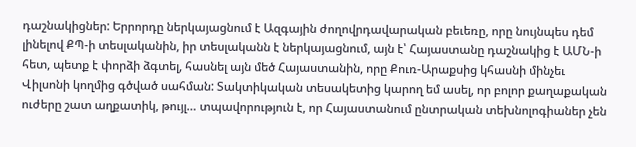դաշնակիցներ: Երրորդը ներկայացնում է Ազգային ժողովրդավարական բեւեռը, որը նույնպես դեմ լինելով ՔՊ-ի տեսլականին, իր տեսլականն է ներկայացնում, այն է՝ Հայաստանը դաշնակից է ԱՄՆ-ի հետ, պետք է փորձի ձգտել, հասնել այն մեծ Հայաստանին, որը Քուռ-Արաքսից կհասնի մինչեւ Վիլսոնի կողմից գծված սահման: Տակտիկական տեսակետից կարող եմ ասել, որ բոլոր քաղաքական ուժերը շատ աղքատիկ, թույլ… տպավորություն է, որ Հայաստանում ընտրական տեխնոլոգիաներ չեն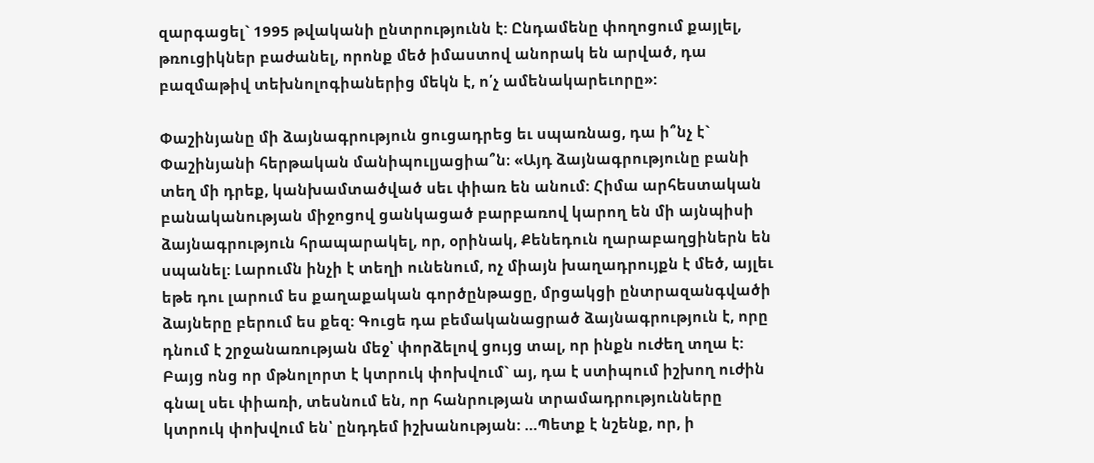զարգացել` 1995 թվականի ընտրությունն է: Ընդամենը փողոցում քայլել, թռուցիկներ բաժանել, որոնք մեծ իմաստով անորակ են արված, դա բազմաթիվ տեխնոլոգիաներից մեկն է, ո՛չ ամենակարեւորը»:

Փաշինյանը մի ձայնագրություն ցուցադրեց եւ սպառնաց, դա ի՞նչ է` Փաշինյանի հերթական մանիպուլյացիա՞ն։ «Այդ ձայնագրությունը բանի տեղ մի դրեք, կանխամտածված սեւ փիառ են անում: Հիմա արհեստական բանականության միջոցով ցանկացած բարբառով կարող են մի այնպիսի ձայնագրություն հրապարակել, որ, օրինակ, Քենեդուն ղարաբաղցիներն են սպանել: Լարումն ինչի է տեղի ունենում, ոչ միայն խաղադրույքն է մեծ, այլեւ եթե դու լարում ես քաղաքական գործընթացը, մրցակցի ընտրազանգվածի ձայները բերում ես քեզ: Գուցե դա բեմականացրած ձայնագրություն է, որը դնում է շրջանառության մեջ՝ փորձելով ցույց տալ, որ ինքն ուժեղ տղա է: Բայց ոնց որ մթնոլորտ է կտրուկ փոխվում` այ, դա է ստիպում իշխող ուժին գնալ սեւ փիառի, տեսնում են, որ հանրության տրամադրությունները կտրուկ փոխվում են՝ ընդդեմ իշխանության: …Պետք է նշենք, որ, ի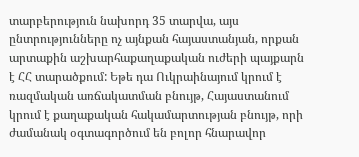տարբերություն նախորդ 35 տարվա, այս ընտրությունները ոչ այնքան հայաստանյան, որքան արտաքին աշխարհաքաղաքական ուժերի պայքարն է ՀՀ տարածքում: Եթե դա Ուկրաինայում կրում է ռազմական առճակատման բնույթ, Հայաստանում կրում է քաղաքական հակամարտության բնույթ, որի ժամանակ օգտագործում են բոլոր հնարավոր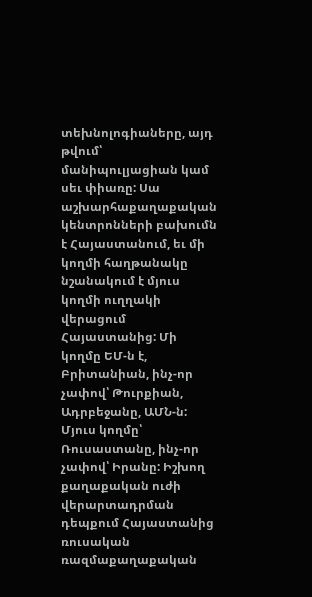տեխնոլոգիաները, այդ թվում՝ մանիպուլյացիան կամ սեւ փիառը: Սա աշխարհաքաղաքական կենտրոնների բախումն է Հայաստանում, եւ մի կողմի հաղթանակը նշանակում է մյուս կողմի ուղղակի վերացում Հայաստանից: Մի կողմը ԵՄ-ն է, Բրիտանիան, ինչ-որ չափով՝ Թուրքիան, Ադրբեջանը, ԱՄՆ-ն: Մյուս կողմը՝ Ռուսաստանը, ինչ-որ չափով՝ Իրանը: Իշխող քաղաքական ուժի վերարտադրման դեպքում Հայաստանից ռուսական ռազմաքաղաքական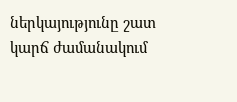ներկայությունը շատ կարճ ժամանակում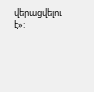վերացվելու է»: